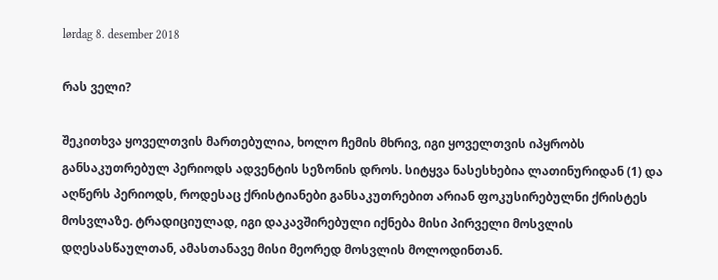lørdag 8. desember 2018

რას ველი?

შეკითხვა ყოველთვის მართებულია, ხოლო ჩემის მხრივ, იგი ყოველთვის იპყრობს განსაკუთრებულ პერიოდს ადვენტის სეზონის დროს. სიტყვა ნასესხებია ლათინურიდან (1) და აღწერს პერიოდს, როდესაც ქრისტიანები განსაკუთრებით არიან ფოკუსირებულნი ქრისტეს მოსვლაზე. ტრადიციულად, იგი დაკავშირებული იქნება მისი პირველი მოსვლის დღესასწაულთან, ამასთანავე მისი მეორედ მოსვლის მოლოდინთან.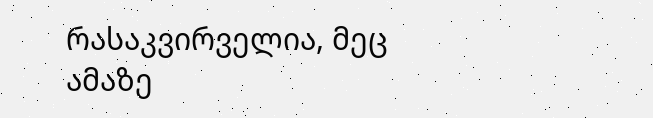რასაკვირველია, მეც ამაზე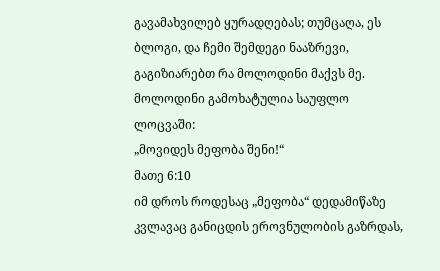გავამახვილებ ყურადღებას; თუმცაღა, ეს ბლოგი, და ჩემი შემდეგი ნააზრევი, გაგიზიარებთ რა მოლოდინი მაქვს მე. მოლოდინი გამოხატულია საუფლო ლოცვაში:
„მოვიდეს მეფობა შენი!“
მათე 6:10
იმ დროს როდესაც „მეფობა“ დედამიწაზე კვლავაც განიცდის ეროვნულობის გაზრდას,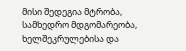მისი შედეგია მტრობა, სამხედრო მდგომარეობა, ხელშეკრულებისა და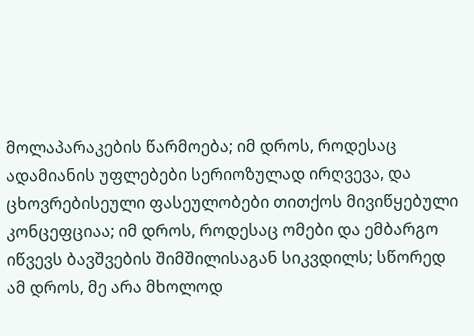მოლაპარაკების წარმოება; იმ დროს, როდესაც ადამიანის უფლებები სერიოზულად ირღვევა, და ცხოვრებისეული ფასეულობები თითქოს მივიწყებული კონცეფციაა; იმ დროს, როდესაც ომები და ემბარგო იწვევს ბავშვების შიმშილისაგან სიკვდილს; სწორედ ამ დროს, მე არა მხოლოდ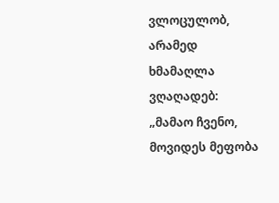ვლოცულობ, არამედ ხმამაღლა ვღაღადებ: „მამაო ჩვენო, მოვიდეს მეფობა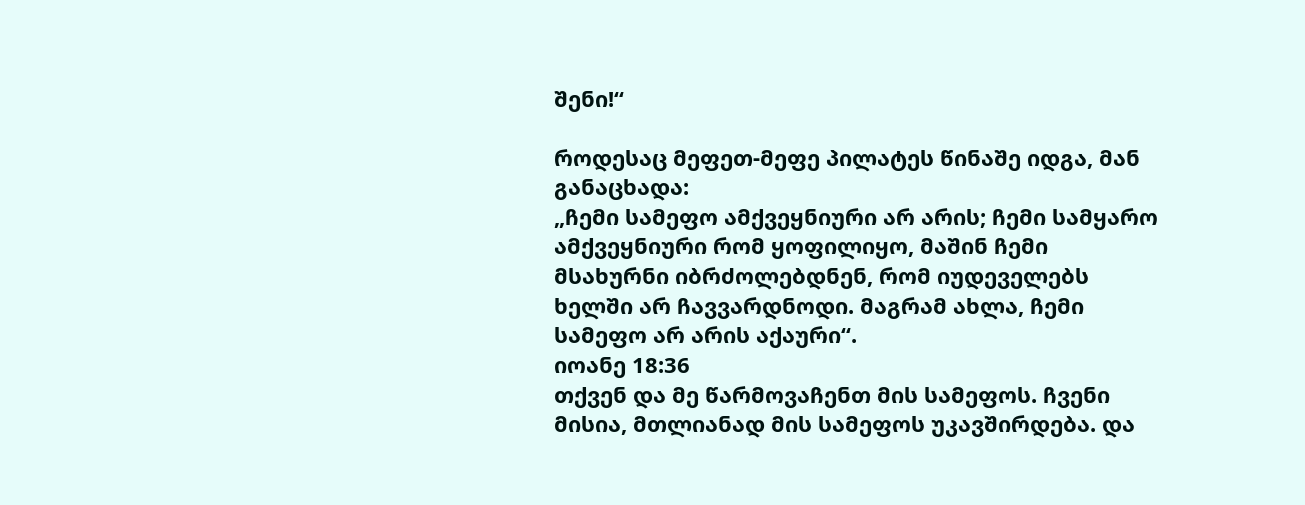შენი!“

როდესაც მეფეთ-მეფე პილატეს წინაშე იდგა, მან განაცხადა:
„ჩემი სამეფო ამქვეყნიური არ არის; ჩემი სამყარო ამქვეყნიური რომ ყოფილიყო, მაშინ ჩემი მსახურნი იბრძოლებდნენ, რომ იუდეველებს ხელში არ ჩავვარდნოდი. მაგრამ ახლა, ჩემი სამეფო არ არის აქაური“.
იოანე 18:36
თქვენ და მე წარმოვაჩენთ მის სამეფოს. ჩვენი მისია, მთლიანად მის სამეფოს უკავშირდება. და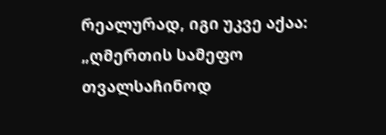რეალურად, იგი უკვე აქაა:
„ღმერთის სამეფო თვალსაჩინოდ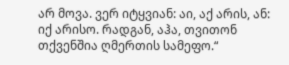არ მოვა. ვერ იტყვიან: აი, აქ არის, ან: იქ არისო. რადგან, აჰა, თვითონ თქვენშია ღმერთის სამეფო.“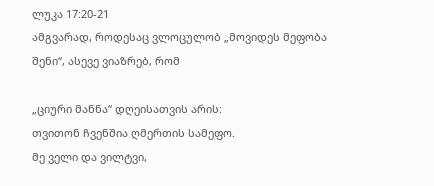ლუკა 17:20-21
ამგვარად, როდესაც ვლოცულობ „მოვიდეს მეფობა შენი“, ასევე ვიაზრებ, რომ

„ციური მანნა“ დღეისათვის არის:
თვითონ ჩვენშია ღმერთის სამეფო.
მე ველი და ვილტვი,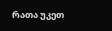რათა უკეთ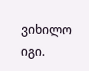ვიხილო იგი.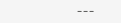---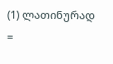(1) ლათინურად =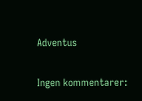Adventus

Ingen kommentarer: